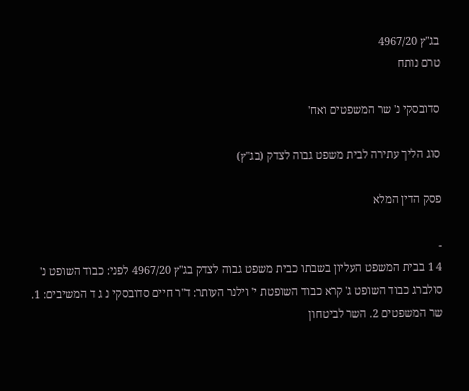בג"ץ 4967/20
טרם נותח

סדובסקי נ' שר המשפטים ואח'

סוג הליך עתירה לבית משפט גבוה לצדק (בג"ץ)

פסק הדין המלא

-
4 1 בבית המשפט העליון בשבתו כבית משפט גבוה לצדק בג"ץ 4967/20 לפני: כבוד השופט נ' סולברג כבוד השופט ג' קרא כבוד השופטת י' וילנר העותר: ד"ר חיים סדובסקי נ ג ד המשיבים: 1. שר המשפטים 2. השר לביטחון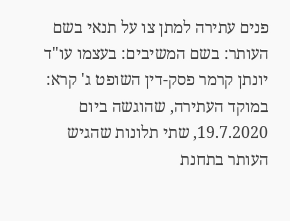פנים עתירה למתן צו על תנאי בשם העותר: בשם המשיבים: בעצמו עו"ד יונתן קרמר פסק-דין השופט ג' קרא: במוקד העתירה, שהוגשה ביום 19.7.2020, שתי תלונות שהגיש העותר בתחנת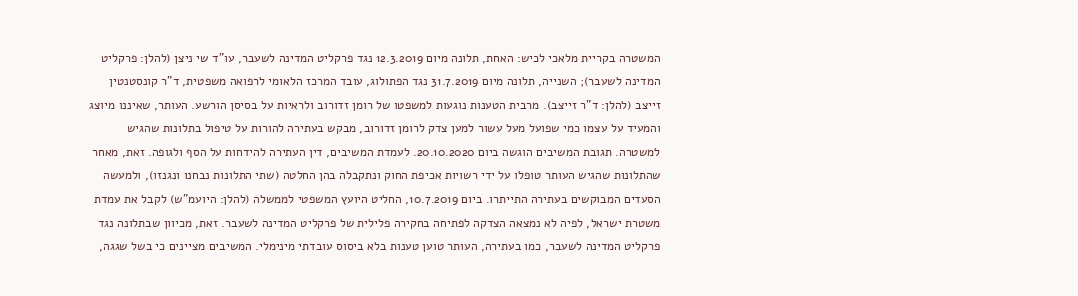המשטרה בקריית מלאכי לכיש: האחת, תלונה מיום 12.3.2019 נגד פרקליט המדינה לשעבר, עו"ד שי ניצן (להלן: פרקליט המדינה לשעבר); השנייה, תלונה מיום 31.7.2019 נגד הפתולוג, עובד המרכז הלאומי לרפואה משפטית, ד"ר קונסטנטין זייצב (להלן: ד"ר זייצב). מרבית הטענות נוגעות למשפטו של רומן זדורוב ולראיות על בסיסן הורשע. העותר, שאיננו מיוצג והמעיד על עצמו כמי שפועל מעל עשור למען צדק לרומן זדורוב, מבקש בעתירה להורות על טיפול בתלונות שהגיש למשטרה. תגובת המשיבים הוגשה ביום 20.10.2020. לעמדת המשיבים, דין העתירה להידחות על הסף ולגופה. זאת, מאחר שהתלונות שהגיש העותר טופלו על ידי רשויות אכיפת החוק ונתקבלה בהן החלטה (שתי התלונות נבחנו ונגנזו), ולמעשה הסעדים המבוקשים בעתירה התייתרו. ביום 10.7.2019, החליט היועץ המשפטי לממשלה (להלן: היועמ"ש) לקבל את עמדת משטרת ישראל, לפיה לא נמצאה הצדקה לפתיחה בחקירה פלילית של פרקליט המדינה לשעבר. זאת, מכיוון שבתלונה נגד פרקליט המדינה לשעבר, כמו בעתירה, העותר טוען טענות בלא ביסוס עובדתי מינימלי. המשיבים מציינים כי בשל שגגה,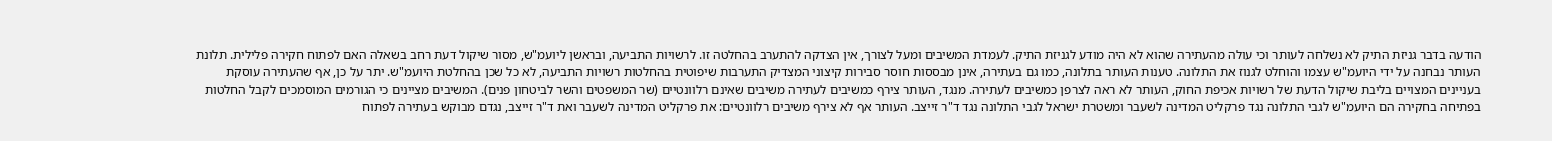הודעה בדבר גניזת התיק לא נשלחה לעותר וכי עולה מהעתירה שהוא לא היה מודע לגניזת התיק. לעמדת המשיבים ומעל לצורך, אין הצדקה להתערב בהחלטה זו. לרשויות התביעה, ובראשן ליועמ"ש, מסור שיקול דעת רחב בשאלה האם לפתוח חקירה פלילית. תלונת העותר נבחנה על ידי היועמ"ש עצמו והוחלט לגנוז את התלונה. טענות העותר בתלונה, כמו גם בעתירה, אינן מבססות חוסר סבירות קיצוני המצדיק התערבות שיפוטית בהחלטות רשויות התביעה, לא כל שכן בהחלטת היועמ"ש. יתר על כן, אף שהעתירה עוסקת בעניינים המצויים בליבת שיקול הדעת של רשויות אכיפת החוק, העותר לא ראה לצרפן כמשיבים לעתירה. מנגד, העותר צירף כמשיבים לעתירה משיבים שאינם רלוונטיים (שר המשפטים והשר לביטחון פנים). המשיבים מציינים כי הגורמים המוסמכים לקבל החלטות בפתיחה בחקירה הם היועמ"ש לגבי התלונה נגד פרקליט המדינה לשעבר ומשטרת ישראל לגבי התלונה נגד ד"ר זייצב. העותר אף לא צירף משיבים רלוונטיים: את פרקליט המדינה לשעבר ואת ד"ר זייצב, נגדם מבוקש בעתירה לפתוח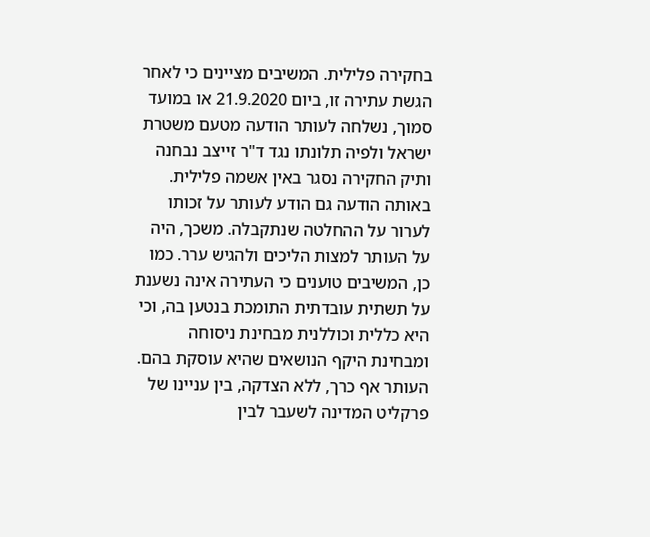בחקירה פלילית. המשיבים מציינים כי לאחר הגשת עתירה זו, ביום 21.9.2020 או במועד סמוך, נשלחה לעותר הודעה מטעם משטרת ישראל ולפיה תלונתו נגד ד"ר זייצב נבחנה ותיק החקירה נסגר באין אשמה פלילית. באותה הודעה גם הודע לעותר על זכותו לערור על ההחלטה שנתקבלה. משכך, היה על העותר למצות הליכים ולהגיש ערר. כמו כן, המשיבים טוענים כי העתירה אינה נשענת על תשתית עובדתית התומכת בנטען בה, וכי היא כללית וכוללנית מבחינת ניסוחה ומבחינת היקף הנושאים שהיא עוסקת בהם. העותר אף כרך, ללא הצדקה, בין עניינו של פרקליט המדינה לשעבר לבין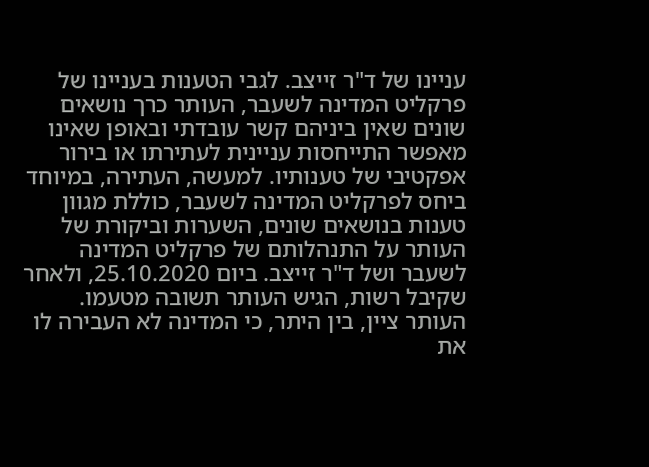עניינו של ד"ר זייצב. לגבי הטענות בעניינו של פרקליט המדינה לשעבר, העותר כרך נושאים שונים שאין ביניהם קשר עובדתי ובאופן שאינו מאפשר התייחסות עניינית לעתירתו או בירור אפקטיבי של טענותיו. למעשה, העתירה, במיוחד ביחס לפרקליט המדינה לשעבר, כוללת מגוון טענות בנושאים שונים, השערות וביקורת של העותר על התנהלותם של פרקליט המדינה לשעבר ושל ד"ר זייצב. ביום 25.10.2020, ולאחר שקיבל רשות, הגיש העותר תשובה מטעמו. העותר ציין, בין היתר, כי המדינה לא העבירה לו את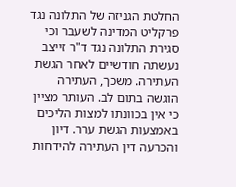החלטת הגניזה של התלונה נגד פרקליט המדינה לשעבר וכי סגירת התלונה נגד ד"ר זייצב נעשתה חודשיים לאחר הגשת העתירה. משכך, העתירה הוגשה בתום לב. העותר מציין כי אין בכוונתו למצות הליכים באמצעות הגשת ערר. דיון והכרעה דין העתירה להידחות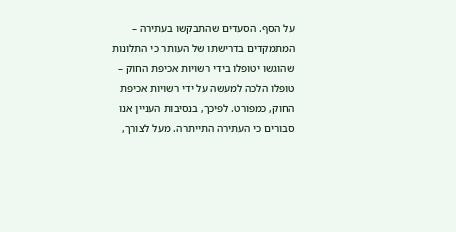על הסף. הסעדים שהתבקשו בעתירה – המתמקדים בדרישתו של העותר כי התלונות שהוגשו יטופלו בידי רשויות אכיפת החוק – טופלו הלכה למעשה על ידי רשויות אכיפת החוק, כמפורט. לפיכך, בנסיבות העניין אנו סבורים כי העתירה התייתרה. מעל לצורך,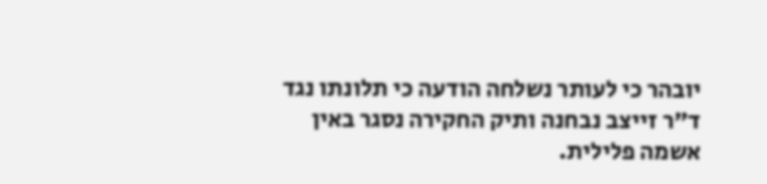יובהר כי לעותר נשלחה הודעה כי תלונתו נגד ד"ר זייצב נבחנה ותיק החקירה נסגר באין אשמה פלילית.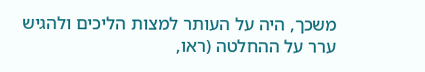משכך, היה על העותר למצות הליכים ולהגיש ערר על ההחלטה (ראו,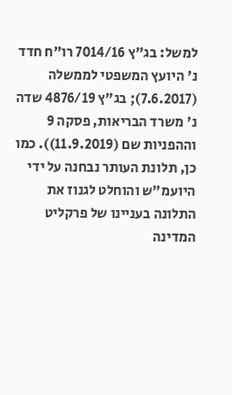למשל: בג"ץ 7014/16 רו"ח חדד נ' היועץ המשפטי לממשלה (7.6.2017); בג"ץ 4876/19 שדה נ' משרד הבריאות, פסקה 9 וההפניות שם (11.9.2019)). כמו כן, תלונת העותר נבחנה על ידי היועמ"ש והוחלט לגנוז את התלונה בעניינו של פרקליט המדינה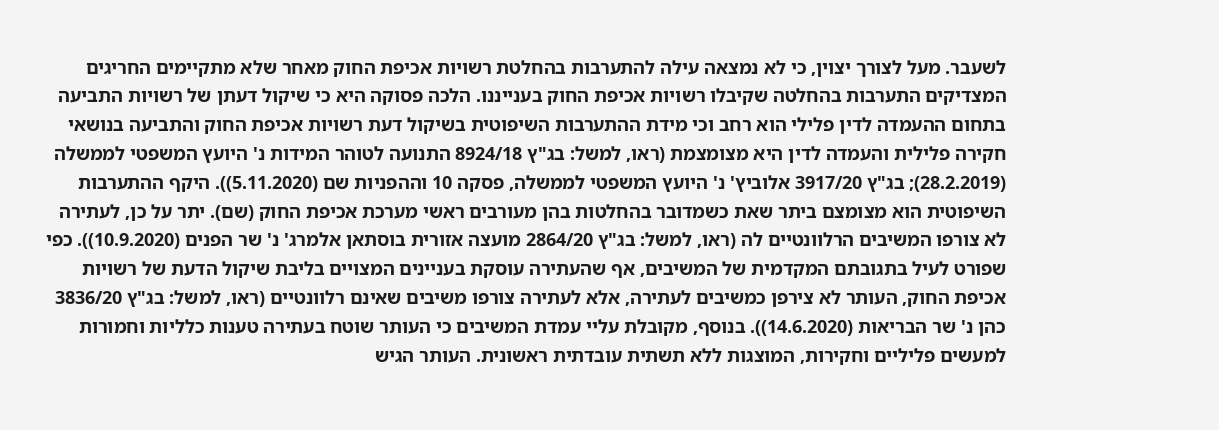לשעבר. מעל לצורך יצוין, כי לא נמצאה עילה להתערבות בהחלטת רשויות אכיפת החוק מאחר שלא מתקיימים החריגים המצדיקים התערבות בהחלטה שקיבלו רשויות אכיפת החוק בענייננו. הלכה פסוקה היא כי שיקול דעתן של רשויות התביעה בתחום ההעמדה לדין פלילי הוא רחב וכי מידת ההתערבות השיפוטית בשיקול דעת רשויות אכיפת החוק והתביעה בנושאי חקירה פלילית והעמדה לדין היא מצומצמת (ראו, למשל: בג"ץ 8924/18 התנועה לטוהר המידות נ' היועץ המשפטי לממשלה (28.2.2019); בג"ץ 3917/20 אלוביץ' נ' היועץ המשפטי לממשלה, פסקה 10 וההפניות שם (5.11.2020)). היקף ההתערבות השיפוטית הוא מצומצם ביתר שאת כשמדובר בהחלטות בהן מעורבים ראשי מערכת אכיפת החוק (שם). יתר על כן, לעתירה לא צורפו המשיבים הרלוונטיים לה (ראו, למשל: בג"ץ 2864/20 מועצה אזורית בוסתאן אלמרג' נ' שר הפנים (10.9.2020)). כפי שפורט לעיל בתגובתם המקדמית של המשיבים, אף שהעתירה עוסקת בעניינים המצויים בליבת שיקול הדעת של רשויות אכיפת החוק, העותר לא צירפן כמשיבים לעתירה, אלא לעתירה צורפו משיבים שאינם רלוונטיים (ראו, למשל: בג"ץ 3836/20 כהן נ' שר הבריאות (14.6.2020)). בנוסף, מקובלת עליי עמדת המשיבים כי העותר שוטח בעתירה טענות כלליות וחמורות למעשים פליליים וחקירות, המוצגות ללא תשתית עובדתית ראשונית. העותר הגיש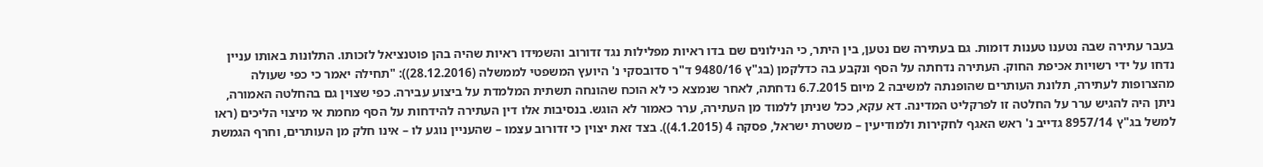בעבר עתירה שבה נטענו טענות דומות. גם בעתירה שם נטען, בין היתר, כי הנילונים שם בדו ראיות מפלילות נגד זדורוב והשמידו ראיות שהיה בהן פוטנציאל לזכותו. התלונות באותו עניין נדחו על ידי רשויות אכיפת החוק. העתירה נדחתה על הסף ונקבע בה כדלקמן (בג"ץ 9480/16 ד"ר סדובסקי נ' היועץ המשפטי לממשלה (28.12.2016)): "תחילה יאמר כי כפי שעולה מהצרופות לעתירה, תלונת העותרים שהופנתה למשיבה 2 מיום 6.7.2015 נדחתה, לאחר שנמצא כי לא הוכח שהונחה תשתית המלמדת על ביצוע עבירה. כפי שצוין גם בהחלטה האמורה, ניתן היה להגיש ערר על החלטה זו לפרקליט המדינה. דא עקא, ככל שניתן ללמוד מן העתירה, ערר כאמור לא הוגש. בנסיבות אלו דין העתירה להידחות על הסף מחמת אי מיצוי הליכים (ראו למשל בג"ץ 8957/14 גדייב נ' ראש האגף לחקירות ולמודיעין – משטרת ישראל, פסקה 4 (4.1.2015)). בצד זאת יצוין כי זדורוב עצמו – שהעניין נוגע לו – אינו חלק מן העותרים, וחרף הגמשת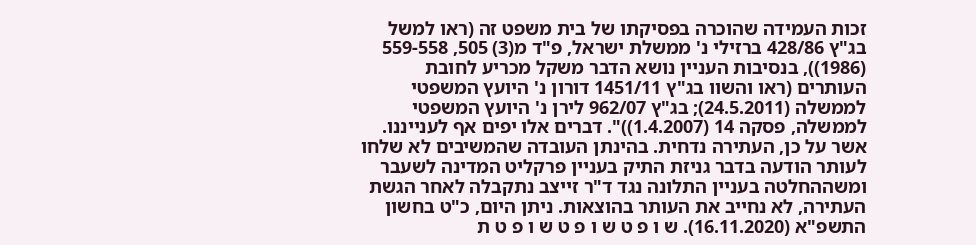זכות העמידה שהוכרה בפסיקתו של בית משפט זה (ראו למשל בג"ץ 428/86 ברזילי נ' ממשלת ישראל, פ"ד מ(3) 505, 559-558 (1986)), בנסיבות העניין נושא הדבר משקל מכריע לחובת העותרים (ראו והשוו בג"ץ 1451/11 דורון נ' היועץ המשפטי לממשלה (24.5.2011); בג"ץ 962/07 לירן נ' היועץ המשפטי לממשלה, פסקה 14 (1.4.2007))". דברים אלו יפים אף לענייננו. אשר על כן, העתירה נדחית. בהינתן העובדה שהמשיבים לא שלחו לעותר הודעה בדבר גניזת התיק בעניין פרקליט המדינה לשעבר ומשההחלטה בעניין התלונה נגד ד"ר זייצב נתקבלה לאחר הגשת העתירה, לא נחייב את העותר בהוצאות. ניתן היום, כ"ט בחשון התשפ"א (16.11.2020). ש ו פ ט ש ו פ ט ש ו פ ט ת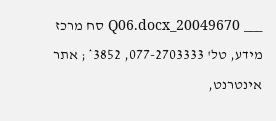___ 20049670_Q06.docx סח מרכז מידע, טל' 077-2703333, 3852* ; אתר אינטרנט,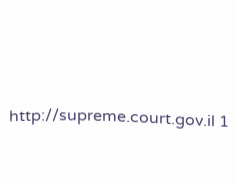http://supreme.court.gov.il 1